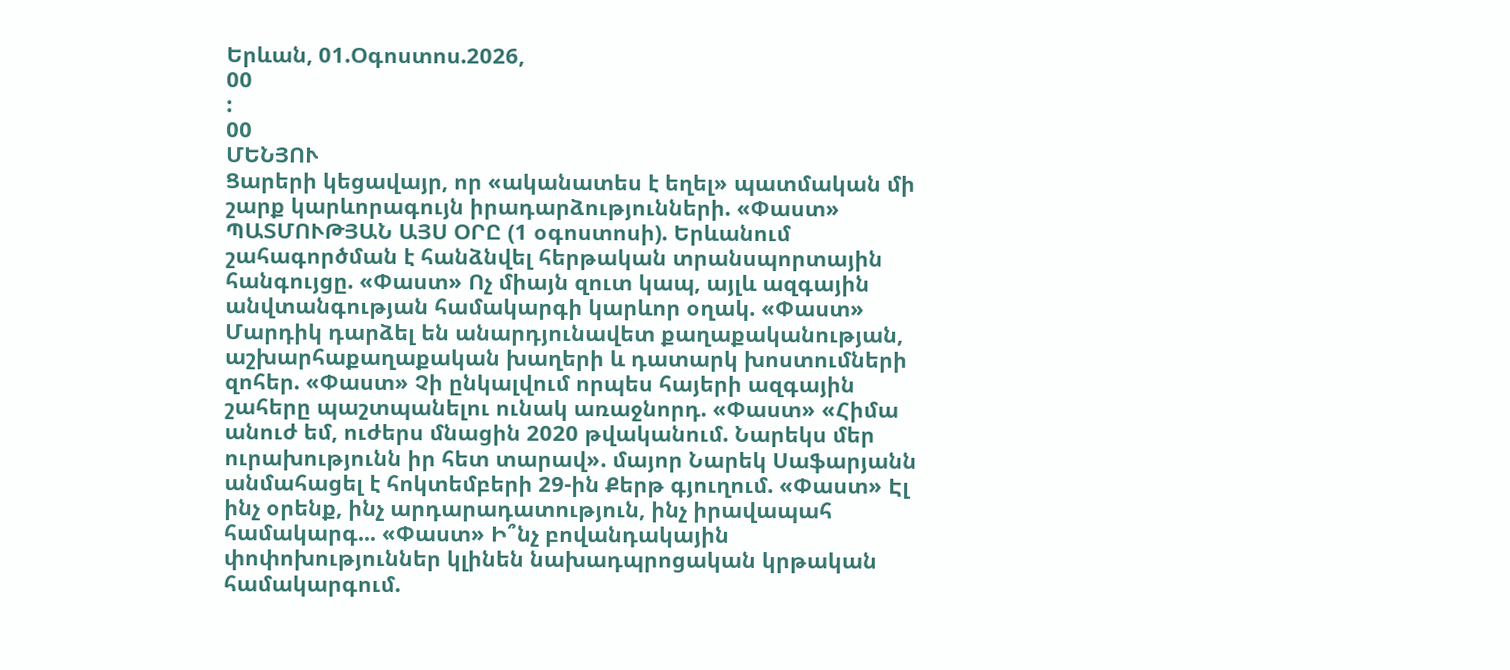Երևան, 01.Օգոստոս.2026,
00
:
00
ՄԵՆՅՈՒ
Ցարերի կեցավայր, որ «ականատես է եղել» պատմական մի շարք կարևորագույն իրադարձությունների. «Փաստ» ՊԱՏՄՈՒԹՅԱՆ ԱՅՍ ՕՐԸ (1 օգոստոսի). Երևանում շահագործման է հանձնվել հերթական տրանսպորտային հանգույցը. «Փաստ» Ոչ միայն զուտ կապ, այլև ազգային անվտանգության համակարգի կարևոր օղակ. «Փաստ» Մարդիկ դարձել են անարդյունավետ քաղաքականության, աշխարհաքաղաքական խաղերի և դատարկ խոստումների զոհեր. «Փաստ» Չի ընկալվում որպես հայերի ազգային շահերը պաշտպանելու ունակ առաջնորդ. «Փաստ» «Հիմա անուժ եմ, ուժերս մնացին 2020 թվականում. Նարեկս մեր ուրախությունն իր հետ տարավ». մայոր Նարեկ Սաֆարյանն անմահացել է հոկտեմբերի 29-ին Քերթ գյուղում. «Փաստ» Էլ ինչ օրենք, ինչ արդարադատություն, ինչ իրավապահ համակարգ... «Փաստ» Ի՞նչ բովանդակային փոփոխություններ կլինեն նախադպրոցական կրթական համակարգում.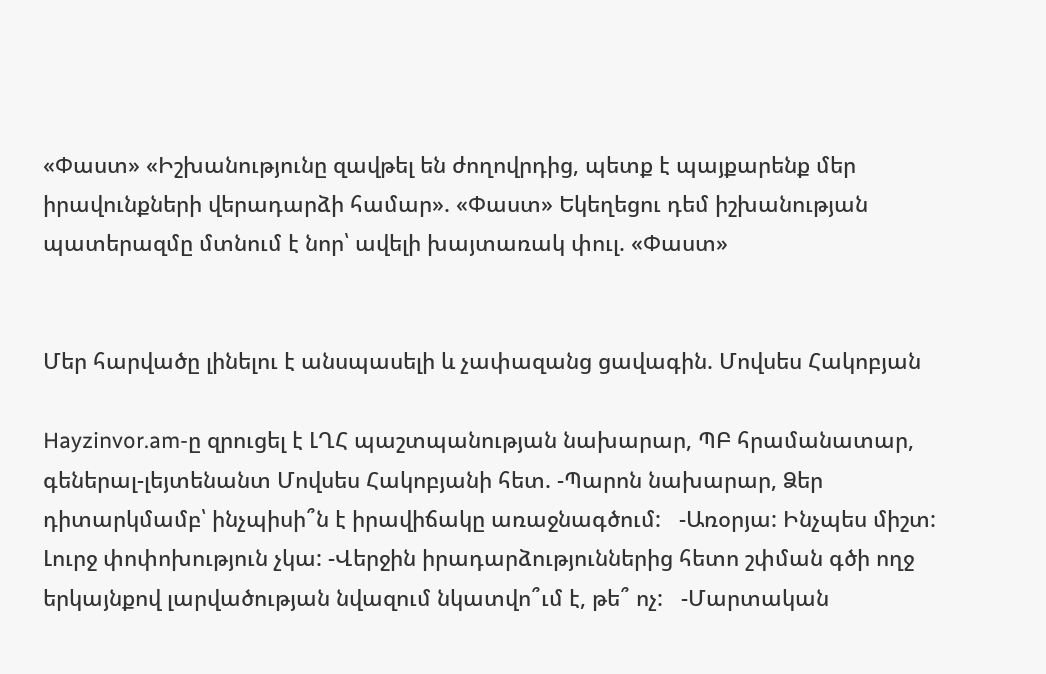«Փաստ» «Իշխանությունը զավթել են ժողովրդից, պետք է պայքարենք մեր իրավունքների վերադարձի համար». «Փաստ» Եկեղեցու դեմ իշխանության պատերազմը մտնում է նոր՝ ավելի խայտառակ փուլ. «Փաստ»


Մեր հարվածը լինելու է անսպասելի և չափազանց ցավագին. Մովսես Հակոբյան

Hayzinvor.am-ը զրուցել է ԼՂՀ պաշտպանության նախարար, ՊԲ հրամանատար, գեներալ-լեյտենանտ Մովսես Հակոբյանի հետ. -Պարոն նախարար, Ձեր դիտարկմամբ՝ ինչպիսի՞ն է իրավիճակը առաջնագծում:   -Առօրյա: Ինչպես միշտ: Լուրջ փոփոխություն չկա: -Վերջին իրադարձություններից հետո շփման գծի ողջ երկայնքով լարվածության նվազում նկատվո՞ւմ է, թե՞ ոչ:   -Մարտական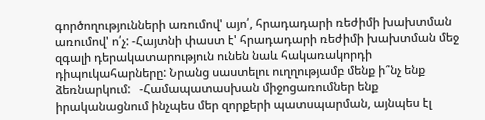գործողությունների առումով' այո՛, հրադադարի ռեժիմի խախտման առումով' ո՛չ: -Հայտնի փաստ է' հրադադարի ռեժիմի խախտման մեջ զգալի դերակատարություն ունեն նաև հակառակորդի դիպուկահարները: Նրանց սաստելու ուղղությամբ մենք ի՞նչ ենք ձեռնարկում:   -Համապատասխան միջոցառումներ ենք իրականացնում ինչպես մեր զորքերի պատսպարման, այնպես էլ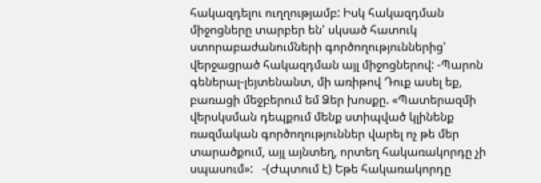հակազդելու ուղղությամբ: Իսկ հակազդման միջոցները տարբեր են' սկսած հատուկ ստորաբաժանումների գործողություններից' վերջացրած հակազդման այլ միջոցներով: -Պարոն գեներալ-լեյտենանտ, մի առիթով Դուք ասել եք, բառացի մեջբերում եմ Ձեր խոսքը. «Պատերազմի վերսկսման դեպքում մենք ստիպված կլինենք ռազմական գործողություններ վարել ոչ թե մեր տարածքում, այլ այնտեղ, որտեղ հակառակորդը չի սպասում»:   -(Ժպտում է) Եթե հակառակորդը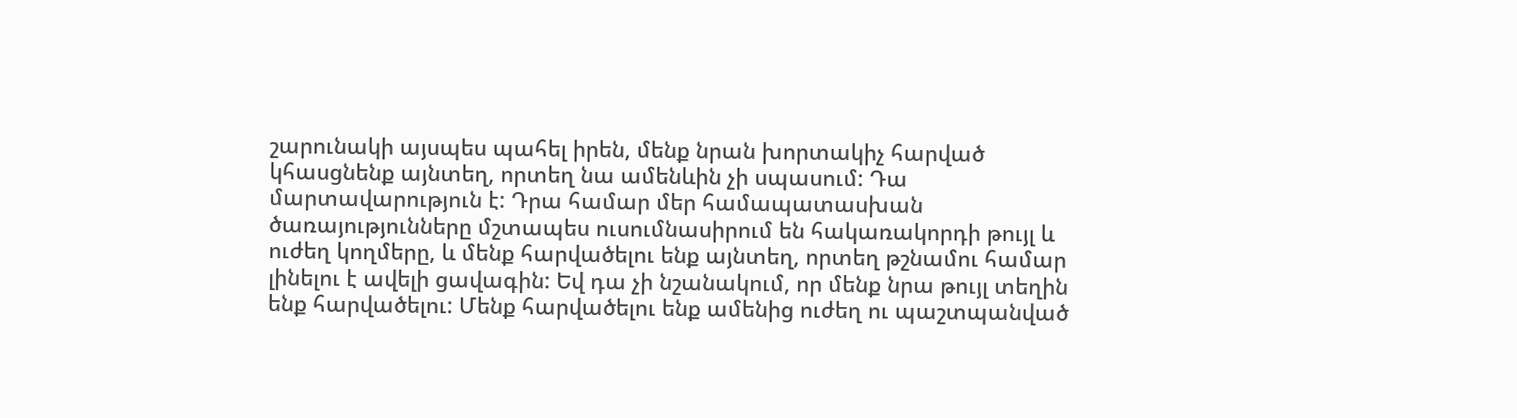շարունակի այսպես պահել իրեն, մենք նրան խորտակիչ հարված կհասցնենք այնտեղ, որտեղ նա ամենևին չի սպասում: Դա մարտավարություն է: Դրա համար մեր համապատասխան ծառայությունները մշտապես ուսումնասիրում են հակառակորդի թույլ և ուժեղ կողմերը, և մենք հարվածելու ենք այնտեղ, որտեղ թշնամու համար լինելու է ավելի ցավագին: Եվ դա չի նշանակում, որ մենք նրա թույլ տեղին ենք հարվածելու: Մենք հարվածելու ենք ամենից ուժեղ ու պաշտպանված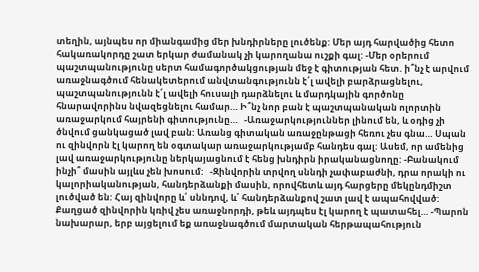տեղին, այնպես որ միանգամից մեր խնդիրները լուծենք: Մեր այդ հարվածից հետո հակառակորդը շատ երկար ժամանակ չի կարողանա ուշքի գալ: -Մեր օրերում պաշտպանությունը սերտ համագործակցության մեջ է գիտության հետ. ի՞նչ է արվում առաջնագծում հենակետերում անվտանգությունն է՛լ ավելի բարձրացնելու, պաշտպանությունն է՛լ ավելի հուսալի դարձնելու և մարդկային գործոնը հնարավորինս նվազեցնելու համար… Ի՞նչ նոր բան է պաշտպանական ոլորտին առաջարկում հայրենի գիտությունը…   -Առաջարկություններ լինում են, և օդից չի ծնվում ցանկացած լավ բան: Առանց գիտական առաջընթացի հեռու չես գնա… Սպան ու զինվորն էլ կարող են օգտակար առաջարկությամբ հանդես գալ: Ասեմ, որ ամենից լավ առաջարկությունը ներկայացնում է հենց խնդիրն իրականացնողը: -Բանակում ինչի՞ մասին այլևս չեն խոսում:   -Զինվորին տրվող սննդի չափաբաժնի, դրա որակի ու կալորիականության, հանդերձանքի մասին, որովհետև այդ հարցերը մեկընդմիշտ լուծված են: Հայ զինվորը և՛ սննդով, և՛ հանդերձանքով շատ լավ է ապահովված: Քաղցած զինվորին կռիվ չես առաջնորդի, թեև այդպես էլ կարող է պատահել… -Պարոն նախարար, երբ այցելում եք առաջնագծում մարտական հերթապահություն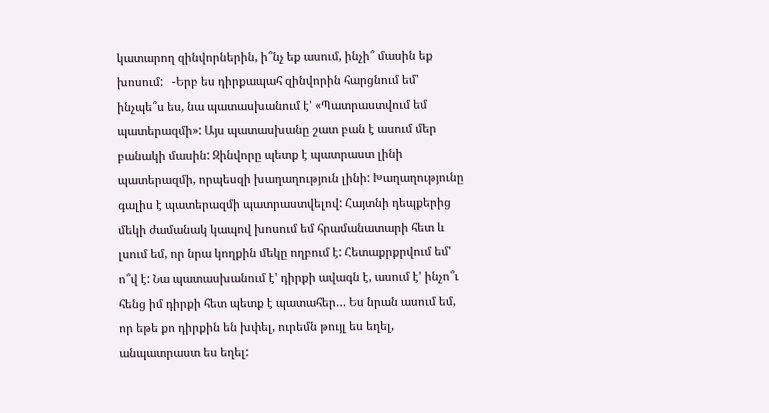կատարող զինվորներին, ի՞նչ եք ասում, ինչի՞ մասին եք խոսում:   -Երբ ես դիրքապահ զինվորին հարցնում եմ' ինչպե՞ս ես, նա պատասխանում է' «Պատրաստվում եմ պատերազմի»: Այս պատասխանը շատ բան է ասում մեր բանակի մասին: Զինվորը պետք է պատրաստ լինի պատերազմի, որպեսզի խաղաղություն լինի: Խաղաղությունը գալիս է պատերազմի պատրաստվելով: Հայտնի դեպքերից մեկի ժամանակ կապով խոսում եմ հրամանատարի հետ և լսում եմ, որ նրա կողքին մեկը ողբում է: Հետաքրքրվում եմ' ո՞վ է: Նա պատասխանում է' դիրքի ավագն է, ասում է' ինչո՞ւ հենց իմ դիրքի հետ պետք է պատահեր… Ես նրան ասում եմ, որ եթե քո դիրքին են խփել, ուրեմն թույլ ես եղել, անպատրաստ ես եղել: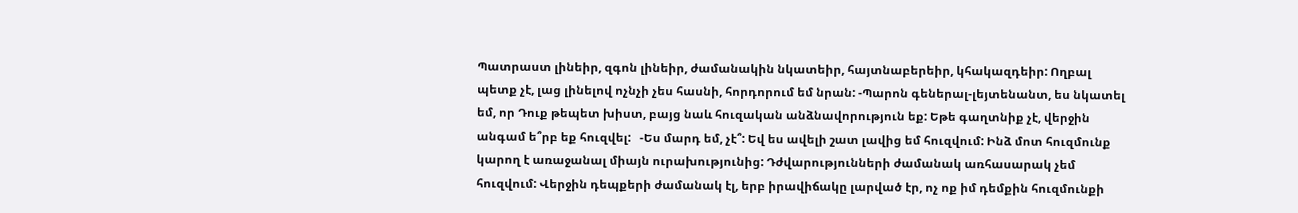Պատրաստ լինեիր, զգոն լինեիր, ժամանակին նկատեիր, հայտնաբերեիր, կհակազդեիր: Ողբալ պետք չէ, լաց լինելով ոչնչի չես հասնի, հորդորում եմ նրան: -Պարոն գեներալ-լեյտենանտ, ես նկատել եմ, որ Դուք թեպետ խիստ, բայց նաև հուզական անձնավորություն եք: Եթե գաղտնիք չէ, վերջին անգամ ե՞րբ եք հուզվել:   -Ես մարդ եմ, չէ՞: Եվ ես ավելի շատ լավից եմ հուզվում: Ինձ մոտ հուզմունք կարող է առաջանալ միայն ուրախությունից: Դժվարությունների ժամանակ առհասարակ չեմ հուզվում: Վերջին դեպքերի ժամանակ էլ, երբ իրավիճակը լարված էր, ոչ ոք իմ դեմքին հուզմունքի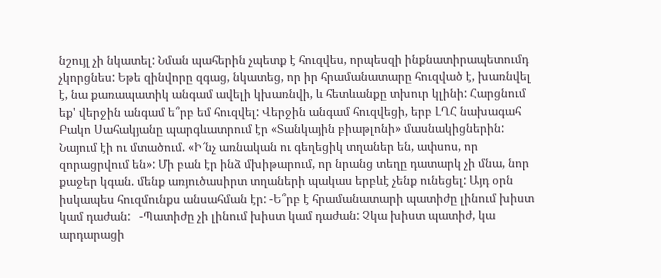նշույլ չի նկատել: Նման պահերին չպետք է հուզվես, որպեսզի ինքնատիրապետումդ չկորցնես: Եթե զինվորը զգաց, նկատեց, որ իր հրամանատարը հուզված է, խառնվել է, նա քառապատիկ անգամ ավելի կխառնվի, և հետևանքը տխուր կլինի: Հարցնում եք' վերջին անգամ ե՞րբ եմ հուզվել: Վերջին անգամ հուզվեցի, երբ ԼՂՀ նախագահ Բակո Սահակյանը պարգևատրում էր «Տանկային բիաթլոնի» մասնակիցներին: Նայում էի ու մտածում. «Ի՜նչ առնական ու գեղեցիկ տղաներ են, ափսոս, որ զորացրվում են»: Մի բան էր ինձ մխիթարում, որ նրանց տեղը դատարկ չի մնա, նոր քաջեր կգան. մենք առյուծասիրտ տղաների պակաս երբևէ չենք ունեցել: Այդ օրն իսկապես հուզմունքս անսահման էր: -Ե՞րբ է հրամանատարի պատիժը լինում խիստ կամ դաժան:   -Պատիժը չի լինում խիստ կամ դաժան: Չկա խիստ պատիժ, կա արդարացի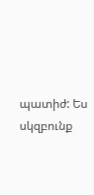պատիժ: Ես սկզբունք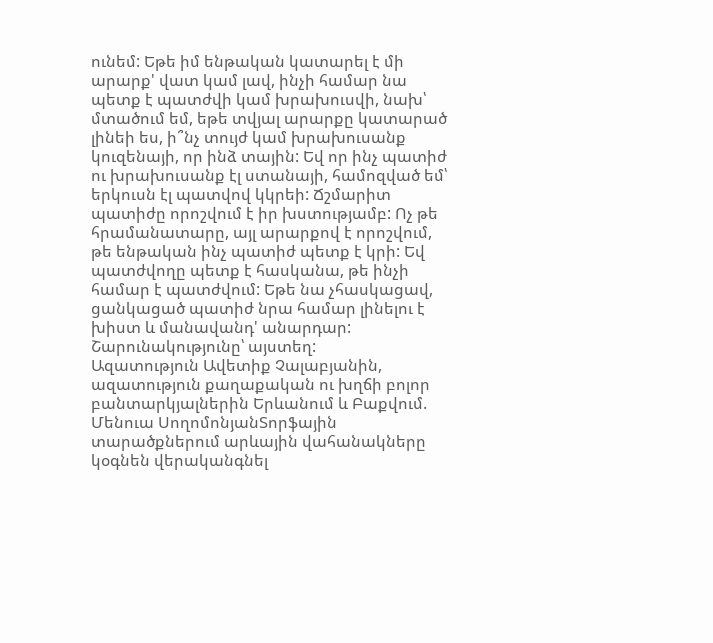ունեմ: Եթե իմ ենթական կատարել է մի արարք' վատ կամ լավ, ինչի համար նա պետք է պատժվի կամ խրախուսվի, նախ՝ մտածում եմ, եթե տվյալ արարքը կատարած լինեի ես, ի՞նչ տույժ կամ խրախուսանք կուզենայի, որ ինձ տային: Եվ որ ինչ պատիժ ու խրախուսանք էլ ստանայի, համոզված եմ՝ երկուսն էլ պատվով կկրեի: Ճշմարիտ պատիժը որոշվում է իր խստությամբ: Ոչ թե հրամանատարը, այլ արարքով է որոշվում, թե ենթական ինչ պատիժ պետք է կրի: Եվ պատժվողը պետք է հասկանա, թե ինչի համար է պատժվում: Եթե նա չհասկացավ, ցանկացած պատիժ նրա համար լինելու է խիստ և մանավանդ' անարդար:   Շարունակությունը՝ այստեղ:
Ազատություն Ավետիք Չալաբյանին, ազատություն քաղաքական ու խղճի բոլոր բանտարկյալներին Երևանում և Բաքվում. Մենուա ՍողոմոնյանՏորֆային տարածքներում արևային վահանակները կօգնեն վերականգնել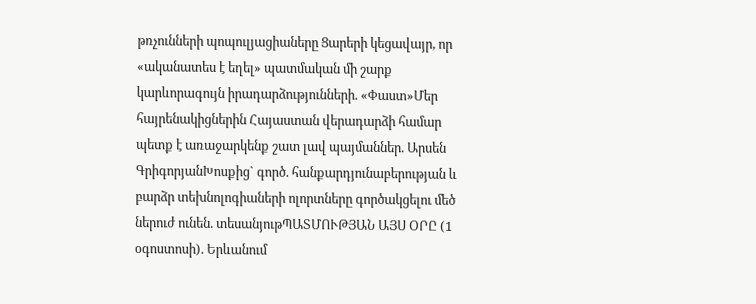թռչունների պոպուլյացիաները Ցարերի կեցավայր, որ «ականատես է եղել» պատմական մի շարք կարևորագույն իրադարձությունների. «Փաստ»Մեր հայրենակիցներին Հայաստան վերադարձի համար պետք է առաջարկենք շատ լավ պայմաններ. Արսեն ԳրիգորյանԽոսքից` գործ. հանքարդյունաբերության և բարձր տեխնոլոգիաների ոլորտները գործակցելու մեծ ներուժ ունեն. տեսանյութՊԱՏՄՈՒԹՅԱՆ ԱՅՍ ՕՐԸ (1 օգոստոսի). Երևանում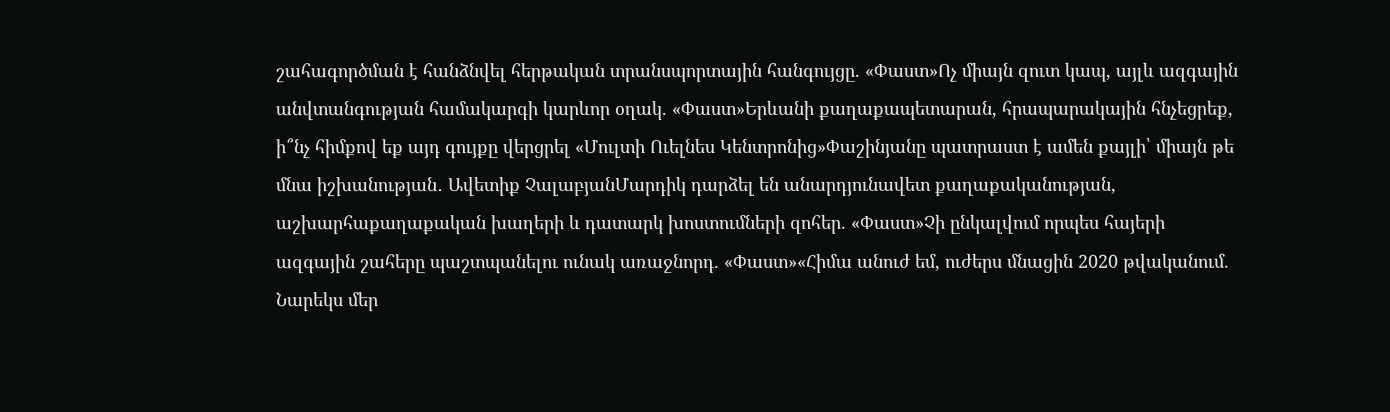շահագործման է հանձնվել հերթական տրանսպորտային հանգույցը. «Փաստ»Ոչ միայն զուտ կապ, այլև ազգային անվտանգության համակարգի կարևոր օղակ. «Փաստ»Երևանի քաղաքապետարան, հրապարակային հնչեցրեք, ի՞նչ հիմքով եք այդ գույքը վերցրել «Մուլտի Ուելնես Կենտրոնից»Փաշինյանը պատրաստ է ամեն քայլի՝ միայն թե մնա իշխանության․ Ավետիք ՉալաբյանՄարդիկ դարձել են անարդյունավետ քաղաքականության, աշխարհաքաղաքական խաղերի և դատարկ խոստումների զոհեր. «Փաստ»Չի ընկալվում որպես հայերի ազգային շահերը պաշտպանելու ունակ առաջնորդ. «Փաստ»«Հիմա անուժ եմ, ուժերս մնացին 2020 թվականում. Նարեկս մեր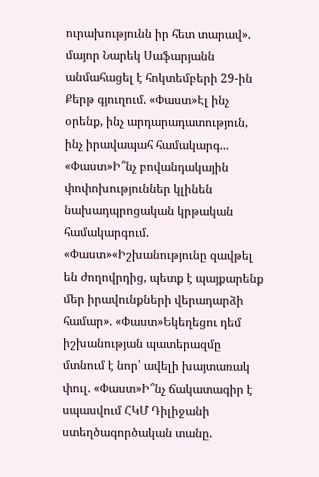ուրախությունն իր հետ տարավ». մայոր Նարեկ Սաֆարյանն անմահացել է հոկտեմբերի 29-ին Քերթ գյուղում. «Փաստ»Էլ ինչ օրենք, ինչ արդարադատություն, ինչ իրավապահ համակարգ... «Փաստ»Ի՞նչ բովանդակային փոփոխություններ կլինեն նախադպրոցական կրթական համակարգում. «Փաստ»«Իշխանությունը զավթել են ժողովրդից, պետք է պայքարենք մեր իրավունքների վերադարձի համար». «Փաստ»Եկեղեցու դեմ իշխանության պատերազմը մտնում է նոր՝ ավելի խայտառակ փուլ. «Փաստ»Ի՞նչ ճակատագիր է սպասվում ՀԿՄ Դիլիջանի ստեղծագործական տանը.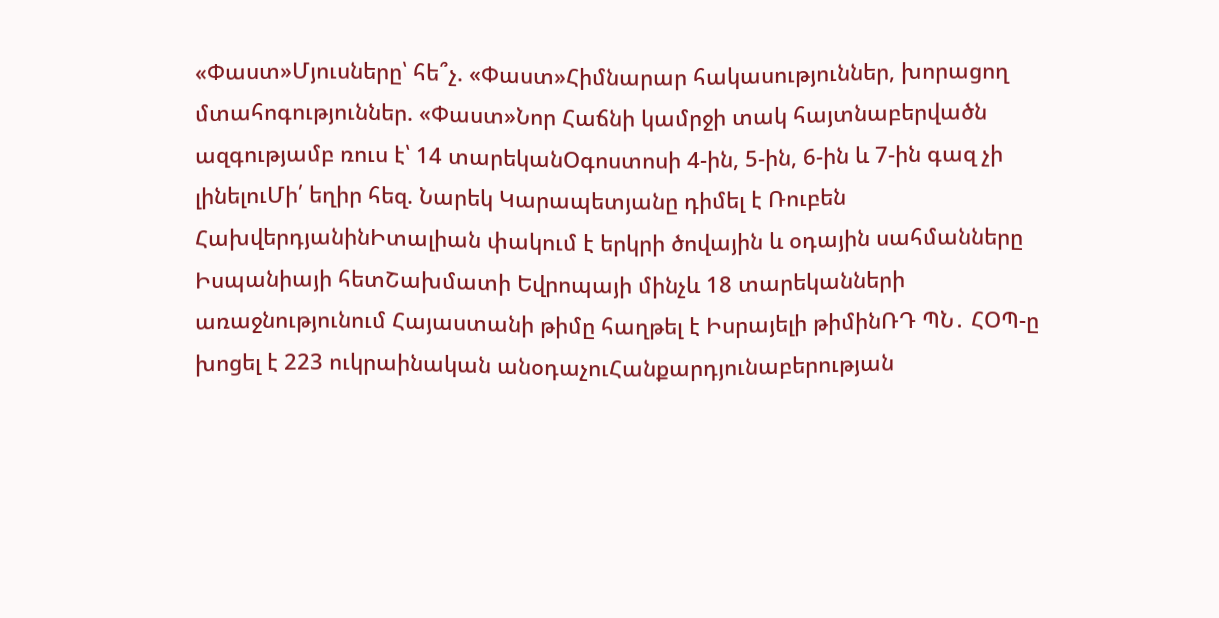«Փաստ»Մյուսները՝ հե՞չ. «Փաստ»Հիմնարար հակասություններ, խորացող մտահոգություններ. «Փաստ»Նոր Հաճնի կամրջի տակ հայտնաբերվածն ազգությամբ ռուս է՝ 14 տարեկանՕգոստոսի 4-ին, 5-ին, 6-ին և 7-ին գազ չի լինելուՄի՛ եղիր հեզ. Նարեկ Կարապետյանը դիմել է Ռուբեն ՀախվերդյանինԻտալիան փակում է երկրի ծովային և օդային սահմանները Իսպանիայի հետՇախմատի Եվրոպայի մինչև 18 տարեկանների առաջնությունում Հայաստանի թիմը հաղթել է Իսրայելի թիմինՌԴ ՊՆ․ ՀՕՊ-ը խոցել է 223 ուկրաինական անօդաչուՀանքարդյունաբերության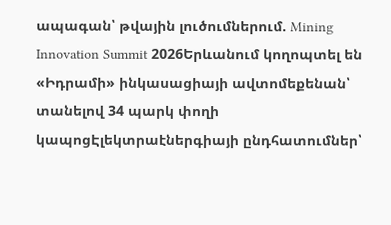ապագան՝ թվային լուծումներում. Mining Innovation Summit 2026Երևանում կողոպտել են «Իդրամի» ինկասացիայի ավտոմեքենան՝ տանելով 34 պարկ փողի կապոցԷլեկտրաէներգիայի ընդհատումներ՝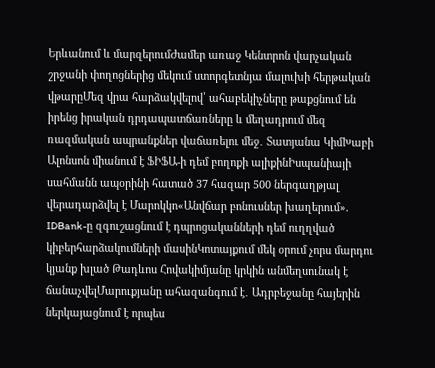Երևանում և մարզերումԺամեր առաջ Կենտրոն վարչական շրջանի փողոցներից մեկում ստորգետնյա մալուխի հերթական վթարըՄեզ վրա հարձակվելով՝ ահաբեկիչները թաքցնում են իրենց իրական դրդապատճառները և մեղադրում մեզ ռազմական ապրանքներ վաճառելու մեջ․ Տատյանա ԿիմԽաբի Ալոնսոն միանում է ՖԻՖԱ-ի դեմ բողոքի ալիքինԻսպանիայի սահմանն ապօրինի հատած 37 հազար 500 ներգաղթյալ վերադարձվել է Մարոկկո«Անվճար բոնուսներ խաղերում». IDBank-ը զգուշացնում է դպրոցականների դեմ ուղղված կիբերհարձակումների մասինԿոտայքում մեկ օրում չորս մարդու կյանք խլած Թադևոս Հովակիմյանը կրկին անմեղսունակ է ճանաչվելՄարուքյանը ահազանգում է․ Ադրբեջանը հայերին ներկայացնում է որպես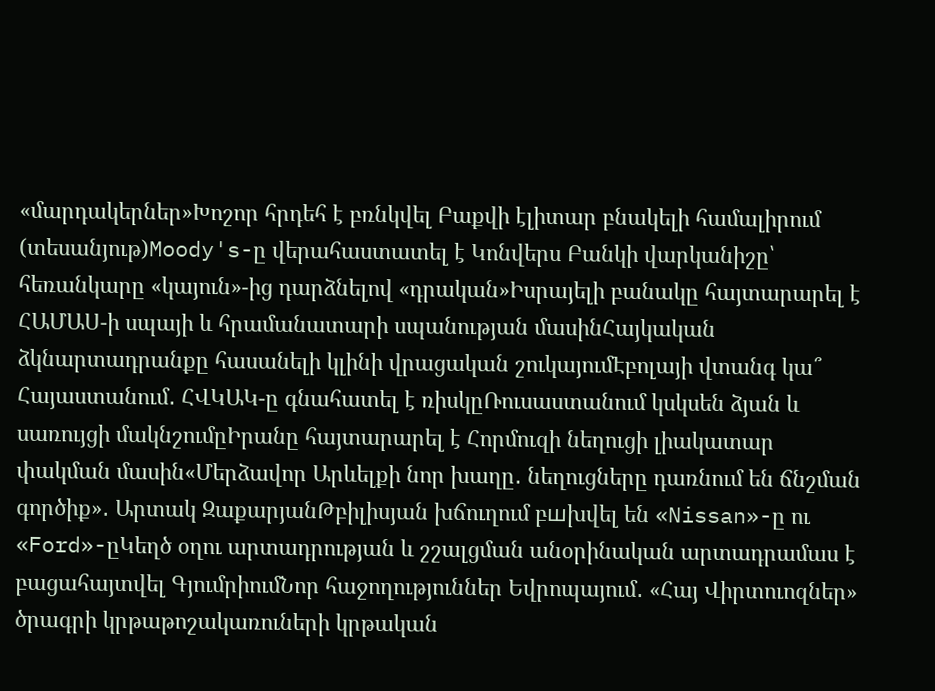«մարդակերներ»Խոշոր հրդեհ է բռնկվել Բաքվի էլիտար բնակելի համալիրում (տեսանյութ)Moody's-ը վերահաստատել է Կոնվերս Բանկի վարկանիշը՝ հեռանկարը «կայուն»-ից դարձնելով «դրական»Իսրայելի բանակը հայտարարել է ՀԱՄԱՍ-ի սպայի և հրամանատարի սպանության մասինՀայկական ձկնարտադրանքը հասանելի կլինի վրացական շուկայումԷբոլայի վտանգ կա՞ Հայաստանում․ ՀՎԿԱԿ-ը գնահատել է ռիսկըՌուսաստանում կսկսեն ձյան և սառույցի մակնշումըԻրանը հայտարարել է Հորմուզի նեղուցի լիակատար փակման մասին«Մերձավոր Արևելքի նոր խաղը․ նեղուցները դառնում են ճնշման գործիք»․ Արտակ ԶաքարյանԹբիլիսյան խճուղում բшխվել են «Nissan»-ը ու «Ford»-ըԿեղծ օղու արտադրության և շշալցման անօրինական արտադրամաս է բացահայտվել ԳյումրիումՆոր հաջողություններ Եվրոպայում․ «Հայ Վիրտուոզներ» ծրագրի կրթաթոշակառուների կրթական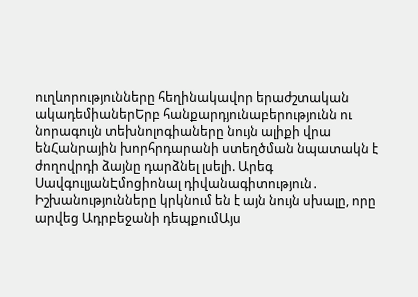ուղևորությունները հեղինակավոր երաժշտական ակադեմիաներԵրբ հանքարդյունաբերությունն ու նորագույն տեխնոլոգիաները նույն ալիքի վրա ենՀանրային խորհրդարանի ստեղծման նպատակն է ժողովրդի ձայնը դարձնել լսելի. Արեգ ՍավգուլյանԷմոցիոնալ դիվանագիտություն․ Իշխանությունները կրկնում են է այն նույն սխալը, որը արվեց Ադրբեջանի դեպքումԱյս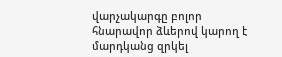վարչակարգը բոլոր հնարավոր ձևերով կարող է մարդկանց զրկել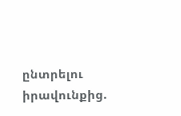ընտրելու իրավունքից.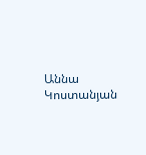Աննա Կոստանյան